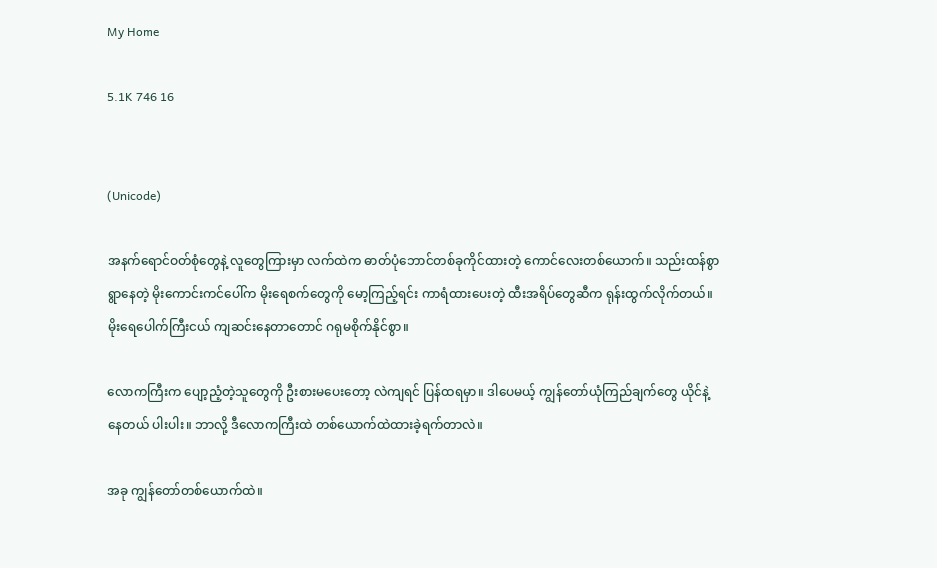My Home

5.1K 746 16


(Unicode)

အနက်ရောင်ဝတ်စုံတွေနဲ့ လူတွေကြားမှာ လက်ထဲက ဓာတ်ပုံဘောင်တစ်ခုကိုင်ထားတဲ့ ကောင်လေးတစ်ယောက်။ သည်းထန်စွာရွာနေတဲ့ မိုးကောင်းကင်ပေါ်က မိုးရေစက်တွေကို မော့ကြည့်ရင်း ကာရံထားပေးတဲ့ ထီးအရိပ်တွေဆီက ရုန်းထွက်လိုက်တယ်။ မိုးရေပေါက်ကြီးငယ် ကျဆင်းနေတာတောင် ဂရုမစိုက်နိုင်စွာ။

လောကကြီးက ပျော့ညံ့တဲ့သူတွေကို ဦးစားမပေးတော့ လဲကျရင် ပြန်ထရမှာ။ ဒါပေမယ့် ကျွန်တော်ယုံကြည်ချက်တွေ ယိုင်နဲ့နေတယ် ပါးပါး။ ဘာလို့ ဒီလောကကြီးထဲ တစ်ယောက်ထဲထားခဲ့ရက်တာလဲ။

အခု ကျွန်တော်တစ်ယောက်ထဲ။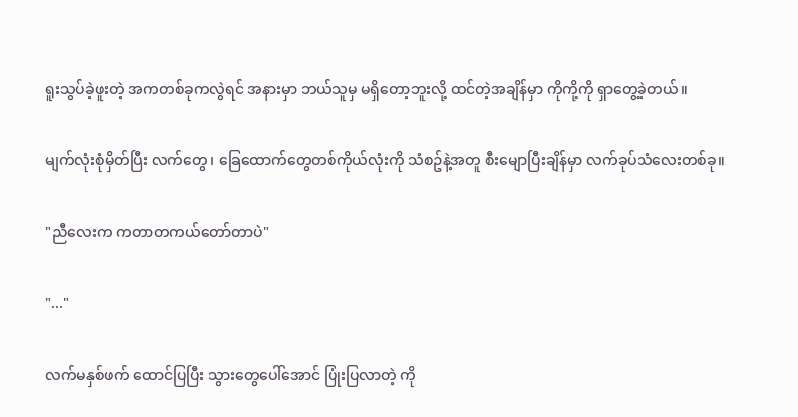ရူးသွပ်ခဲ့ဖူးတဲ့ အကတစ်ခုကလွဲရင် အနားမှာ ဘယ်သူမှ မရှိတော့ဘူးလို့ ထင်တဲ့အချိန်မှာ ကိုကို့ကို ရှာတွေ့ခဲ့တယ်။

မျက်လုံးစုံမှိတ်ပြီး လက်တွေ၊ ခြေထောက်တွေတစ်ကိုယ်လုံးကို သံစဥ်နဲ့အတူ စီးမျောပြီးချိန်မှာ လက်ခုပ်သံလေးတစ်ခု။

"ညီလေးက ကတာတကယ်တော်တာပဲ"

"..."

လက်မနှစ်ဖက် ထောင်ပြပြီး သွားတွေပေါ်အောင် ပြုံးပြလာတဲ့ ကို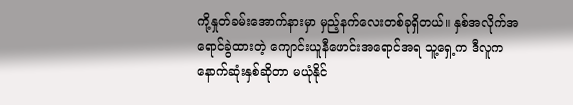ကို့နှုတ်ခမ်းအောက်နားမှာ မှည့်နက်လေးတစ်ခုရှိတယ်။ နှစ်အလိုက်အရောင်ခွဲထားတဲ့ ကျောင်းယူနီဖောင်းအရောင်အရ သူ့ရှေ့က ဒီလူက နောက်ဆုံးနှစ်ဆိုတာ မယုံနိုင်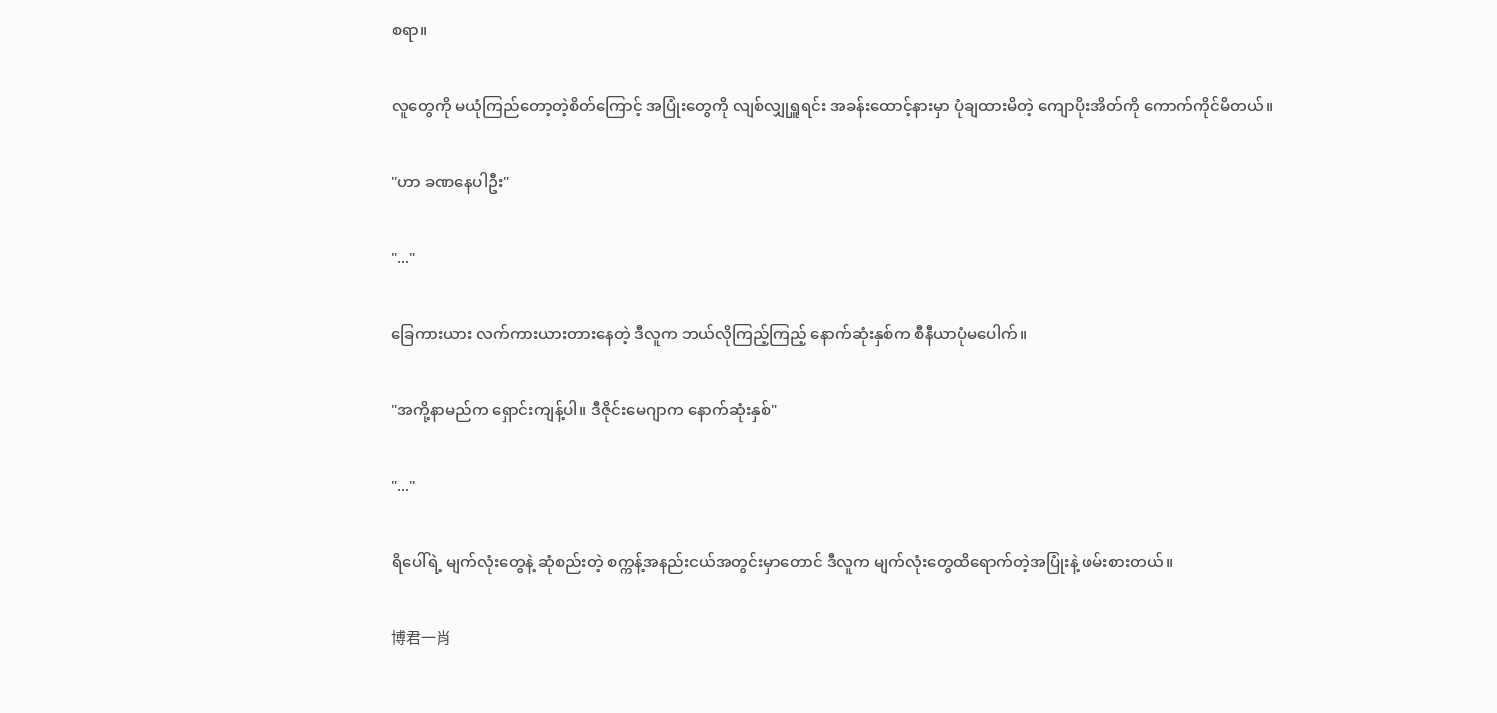စရာ။

လူတွေကို မယုံကြည်တော့တဲ့စိတ်ကြောင့် အပြုံးတွေကို လျစ်လျှုရှူရင်း အခန်းထောင့်နားမှာ ပုံချထားမိတဲ့ ကျောပိုးအိတ်ကို ကောက်ကိုင်မိတယ်။

"ဟာ ခဏနေပါဦး"

"..."

ခြေကားယား လက်ကားယားတားနေတဲ့ ဒီလူက ဘယ်လိုကြည့်ကြည့် နောက်ဆုံးနှစ်က စီနီယာပုံမပေါက်။

"အကို့နာမည်က ရှောင်းကျန့်ပါ။ ဒီဇိုင်းမေဂျာက နောက်ဆုံးနှစ်"

"..."

ရိပေါ်ရဲ့ မျက်လုံးတွေနဲ့ ဆုံစည်းတဲ့ စက္ကန့်အနည်းငယ်အတွင်းမှာတောင် ဒီလူက မျက်လုံးတွေထိရောက်တဲ့အပြုံးနဲ့ ဖမ်းစားတယ်။

博君一肖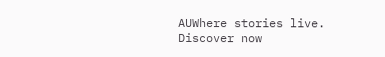AUWhere stories live. Discover now